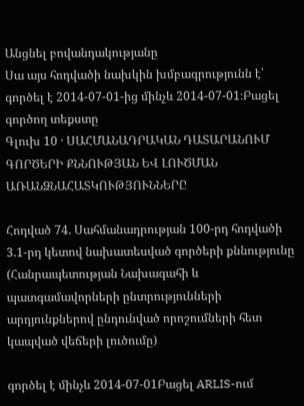Անցնել բովանդակությանը
Սա այս հոդվածի նախկին խմբագրությունն է՝ գործել է 2014-07-01-ից մինչև 2014-07-01։Բացել գործող տեքստը
Գլուխ 10 · ՍԱՀՄԱՆԱԴՐԱԿԱՆ ԴԱՏԱՐԱՆՈՒՄ ԳՈՐԾԵՐԻ ՔՆՆՈՒԹՅԱՆ ԵՎ ԼՈՒԾՄԱՆ ԱՌԱՆՁՆԱՀԱՏԿՈՒԹՅՈՒՆՆԵՐԸ

Հոդված 74. Սահմանադրության 100-րդ հոդվածի 3.1-րդ կետով նախատեսված գործերի քննությունը (Հանրապետության Նախագահի և պատգամավորների ընտրությունների արդյունքներով ընդունված որոշումների հետ կապված վեճերի լուծումը)

գործել է մինչև 2014-07-01Բացել ARLIS-ում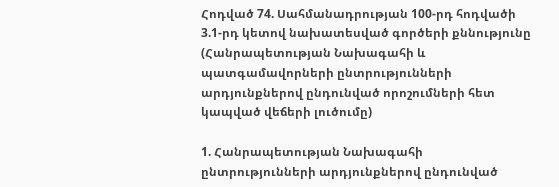Հոդված 74. Սահմանադրության 100-րդ հոդվածի 3.1-րդ կետով նախատեսված գործերի քննությունը (Հանրապետության Նախագահի և պատգամավորների ընտրությունների արդյունքներով ընդունված որոշումների հետ կապված վեճերի լուծումը)

1. Հանրապետության Նախագահի ընտրությունների արդյունքներով ընդունված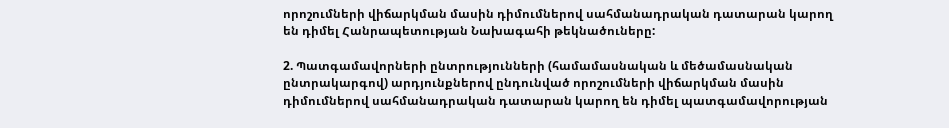որոշումների վիճարկման մասին դիմումներով սահմանադրական դատարան կարող են դիմել Հանրապետության Նախագահի թեկնածուները:

2. Պատգամավորների ընտրությունների (համամասնական և մեծամասնական ընտրակարգով) արդյունքներով ընդունված որոշումների վիճարկման մասին դիմումներով սահմանադրական դատարան կարող են դիմել պատգամավորության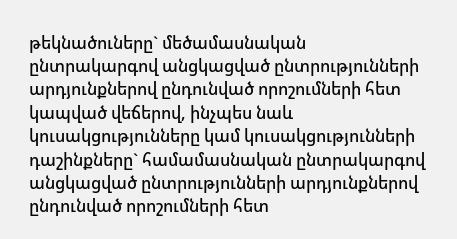թեկնածուները` մեծամասնական ընտրակարգով անցկացված ընտրությունների արդյունքներով ընդունված որոշումների հետ կապված վեճերով, ինչպես նաև կուսակցությունները կամ կուսակցությունների դաշինքները` համամասնական ընտրակարգով անցկացված ընտրությունների արդյունքներով ընդունված որոշումների հետ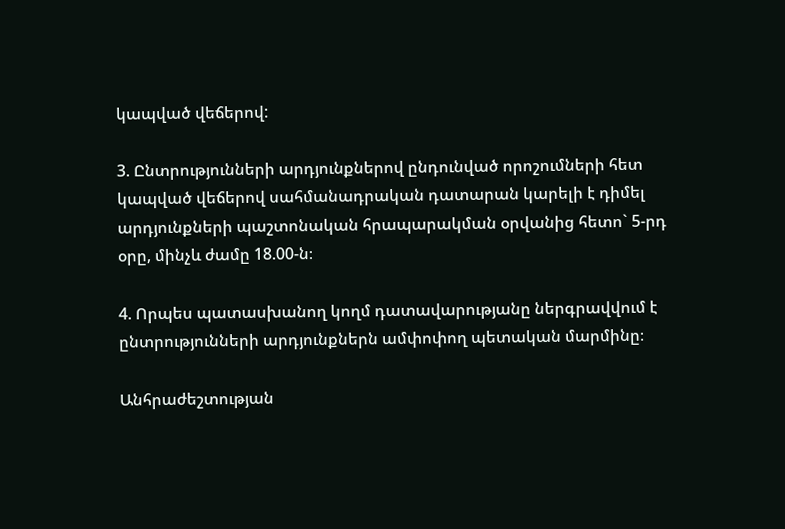կապված վեճերով:

3. Ընտրությունների արդյունքներով ընդունված որոշումների հետ կապված վեճերով սահմանադրական դատարան կարելի է դիմել արդյունքների պաշտոնական հրապարակման օրվանից հետո` 5-րդ օրը, մինչև ժամը 18.00-ն։

4. Որպես պատասխանող կողմ դատավարությանը ներգրավվում է ընտրությունների արդյունքներն ամփոփող պետական մարմինը։

Անհրաժեշտության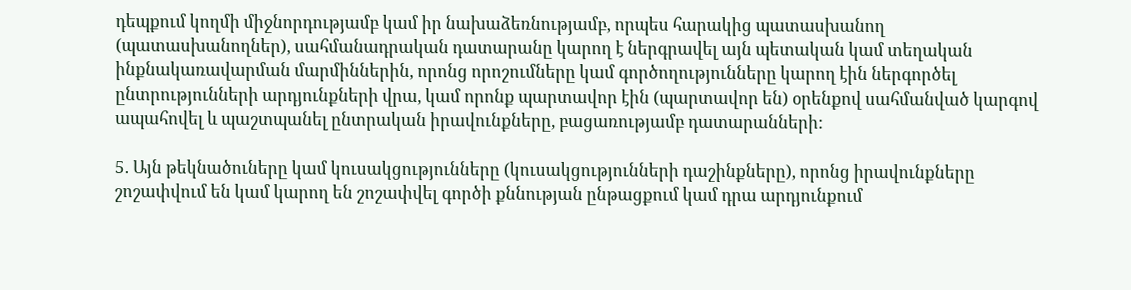դեպքում կողմի միջնորդությամբ կամ իր նախաձեռնությամբ, որպես հարակից պատասխանող (պատասխանողներ), սահմանադրական դատարանը կարող է ներգրավել այն պետական կամ տեղական ինքնակառավարման մարմիններին, որոնց որոշումները կամ գործողությունները կարող էին ներգործել ընտրությունների արդյունքների վրա, կամ որոնք պարտավոր էին (պարտավոր են) օրենքով սահմանված կարգով ապահովել և պաշտպանել ընտրական իրավունքները, բացառությամբ դատարանների:

5. Այն թեկնածուները կամ կուսակցությունները (կուսակցությունների դաշինքները), որոնց իրավունքները շոշափվում են կամ կարող են շոշափվել գործի քննության ընթացքում կամ դրա արդյունքում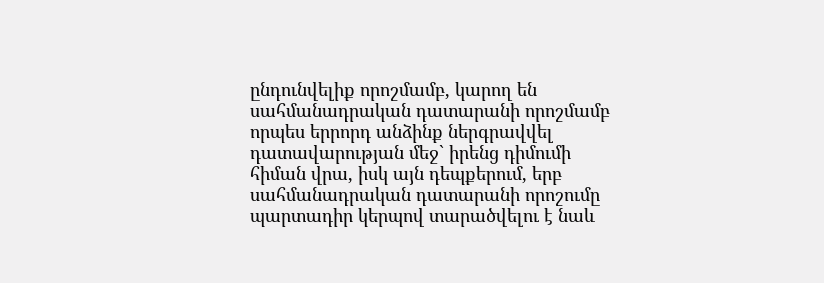ընդունվելիք որոշմամբ, կարող են սահմանադրական դատարանի որոշմամբ որպես երրորդ անձինք ներգրավվել դատավարության մեջ` իրենց դիմումի հիման վրա, իսկ այն դեպքերում, երբ սահմանադրական դատարանի որոշումը պարտադիր կերպով տարածվելու է նաև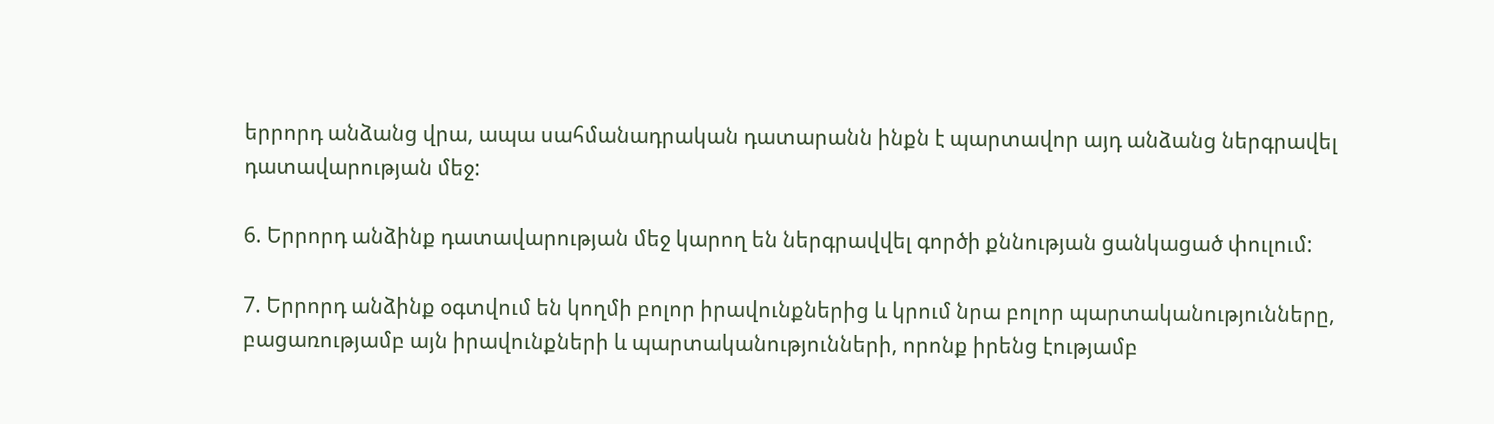երրորդ անձանց վրա, ապա սահմանադրական դատարանն ինքն է պարտավոր այդ անձանց ներգրավել դատավարության մեջ:

6. Երրորդ անձինք դատավարության մեջ կարող են ներգրավվել գործի քննության ցանկացած փուլում:

7. Երրորդ անձինք օգտվում են կողմի բոլոր իրավունքներից և կրում նրա բոլոր պարտականությունները, բացառությամբ այն իրավունքների և պարտականությունների, որոնք իրենց էությամբ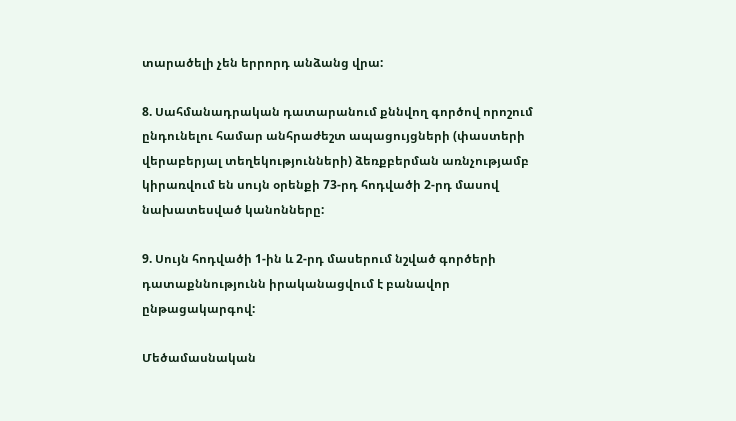տարածելի չեն երրորդ անձանց վրա:

8. Սահմանադրական դատարանում քննվող գործով որոշում ընդունելու համար անհրաժեշտ ապացույցների (փաստերի վերաբերյալ տեղեկությունների) ձեռքբերման առնչությամբ կիրառվում են սույն օրենքի 73-րդ հոդվածի 2-րդ մասով նախատեսված կանոնները:

9. Սույն հոդվածի 1-ին և 2-րդ մասերում նշված գործերի դատաքննությունն իրականացվում է բանավոր ընթացակարգով:

Մեծամասնական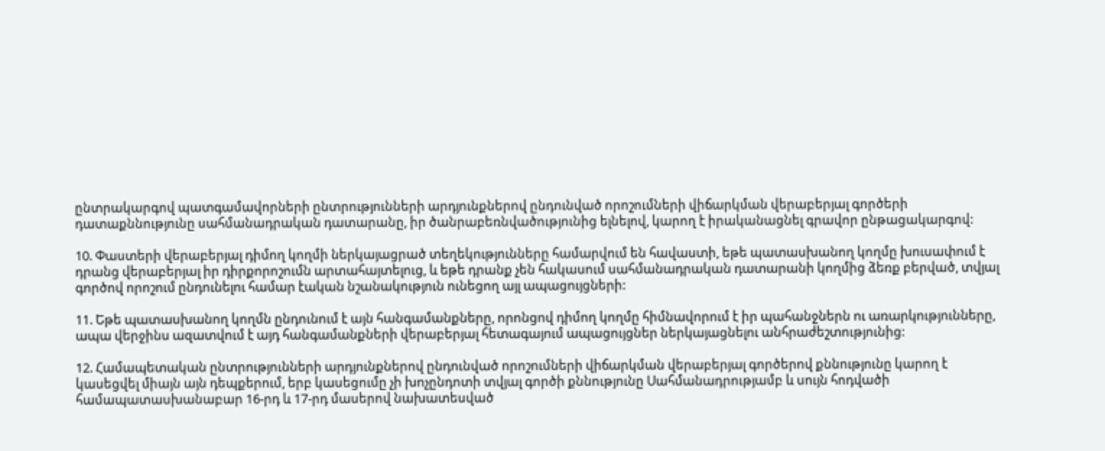ընտրակարգով պատգամավորների ընտրությունների արդյունքներով ընդունված որոշումների վիճարկման վերաբերյալ գործերի դատաքննությունը սահմանադրական դատարանը, իր ծանրաբեռնվածությունից ելնելով, կարող է իրականացնել գրավոր ընթացակարգով:

10. Փաստերի վերաբերյալ դիմող կողմի ներկայացրած տեղեկությունները համարվում են հավաստի, եթե պատասխանող կողմը խուսափում է դրանց վերաբերյալ իր դիրքորոշումն արտահայտելուց, և եթե դրանք չեն հակասում սահմանադրական դատարանի կողմից ձեռք բերված, տվյալ գործով որոշում ընդունելու համար էական նշանակություն ունեցող այլ ապացույցների:

11. Եթե պատասխանող կողմն ընդունում է այն հանգամանքները, որոնցով դիմող կողմը հիմնավորում է իր պահանջներն ու առարկությունները, ապա վերջինս ազատվում է այդ հանգամանքների վերաբերյալ հետագայում ապացույցներ ներկայացնելու անհրաժեշտությունից:

12. Համապետական ընտրությունների արդյունքներով ընդունված որոշումների վիճարկման վերաբերյալ գործերով քննությունը կարող է կասեցվել միայն այն դեպքերում, երբ կասեցումը չի խոչընդոտի տվյալ գործի քննությունը Սահմանադրությամբ և սույն հոդվածի համապատասխանաբար 16-րդ և 17-րդ մասերով նախատեսված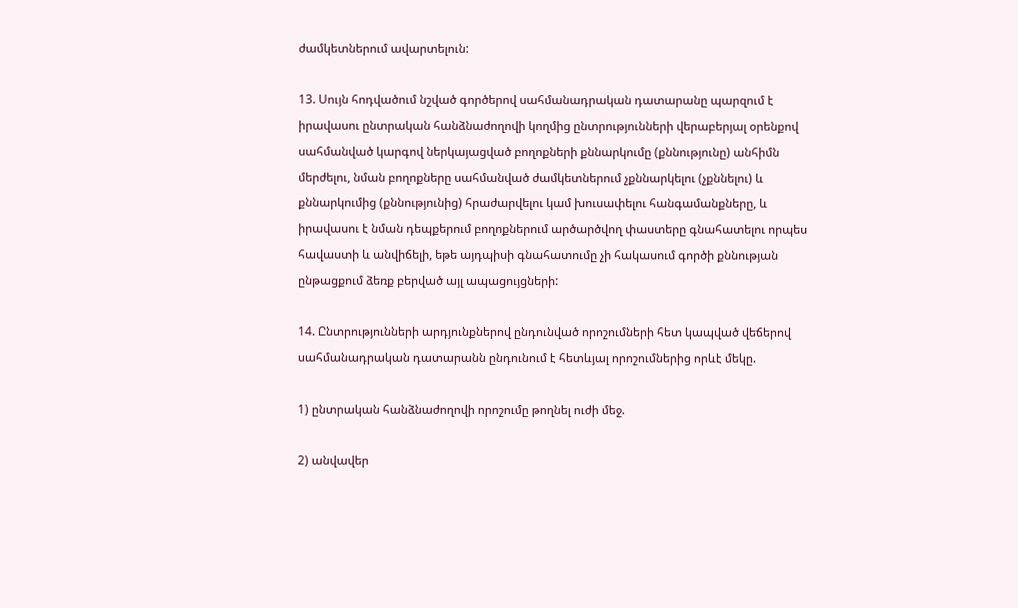ժամկետներում ավարտելուն:

13. Սույն հոդվածում նշված գործերով սահմանադրական դատարանը պարզում է իրավասու ընտրական հանձնաժողովի կողմից ընտրությունների վերաբերյալ օրենքով սահմանված կարգով ներկայացված բողոքների քննարկումը (քննությունը) անհիմն մերժելու, նման բողոքները սահմանված ժամկետներում չքննարկելու (չքննելու) և քննարկումից (քննությունից) հրաժարվելու կամ խուսափելու հանգամանքները, և իրավասու է նման դեպքերում բողոքներում արծարծվող փաստերը գնահատելու որպես հավաստի և անվիճելի, եթե այդպիսի գնահատումը չի հակասում գործի քննության ընթացքում ձեռք բերված այլ ապացույցների:

14. Ընտրությունների արդյունքներով ընդունված որոշումների հետ կապված վեճերով սահմանադրական դատարանն ընդունում է հետևյալ որոշումներից որևէ մեկը.

1) ընտրական հանձնաժողովի որոշումը թողնել ուժի մեջ.

2) անվավեր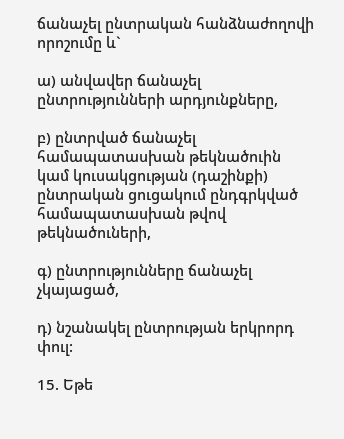ճանաչել ընտրական հանձնաժողովի որոշումը և`

ա) անվավեր ճանաչել ընտրությունների արդյունքները,

բ) ընտրված ճանաչել համապատասխան թեկնածուին կամ կուսակցության (դաշինքի) ընտրական ցուցակում ընդգրկված համապատասխան թվով թեկնածուների,

գ) ընտրությունները ճանաչել չկայացած,

դ) նշանակել ընտրության երկրորդ փուլ:

15. Եթե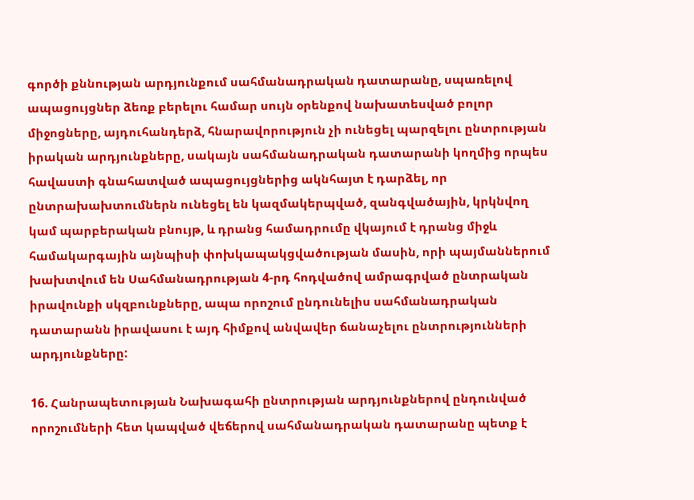գործի քննության արդյունքում սահմանադրական դատարանը, սպառելով ապացույցներ ձեռք բերելու համար սույն օրենքով նախատեսված բոլոր միջոցները, այդուհանդերձ, հնարավորություն չի ունեցել պարզելու ընտրության իրական արդյունքները, սակայն սահմանադրական դատարանի կողմից որպես հավաստի գնահատված ապացույցներից ակնհայտ է դարձել, որ ընտրախախտումներն ունեցել են կազմակերպված, զանգվածային, կրկնվող կամ պարբերական բնույթ, և դրանց համադրումը վկայում է դրանց միջև համակարգային այնպիսի փոխկապակցվածության մասին, որի պայմաններում խախտվում են Սահմանադրության 4-րդ հոդվածով ամրագրված ընտրական իրավունքի սկզբունքները, ապա որոշում ընդունելիս սահմանադրական դատարանն իրավասու է այդ հիմքով անվավեր ճանաչելու ընտրությունների արդյունքները:

16. Հանրապետության Նախագահի ընտրության արդյունքներով ընդունված որոշումների հետ կապված վեճերով սահմանադրական դատարանը պետք է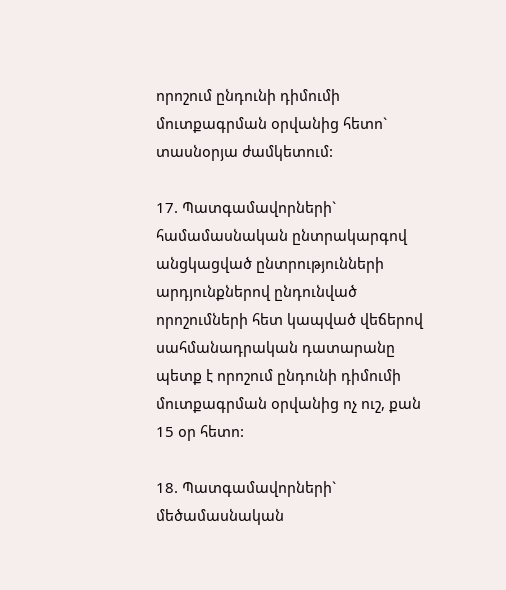որոշում ընդունի դիմումի մուտքագրման օրվանից հետո` տասնօրյա ժամկետում:

17. Պատգամավորների` համամասնական ընտրակարգով անցկացված ընտրությունների արդյունքներով ընդունված որոշումների հետ կապված վեճերով սահմանադրական դատարանը պետք է որոշում ընդունի դիմումի մուտքագրման օրվանից ոչ ուշ, քան 15 օր հետո:

18. Պատգամավորների` մեծամասնական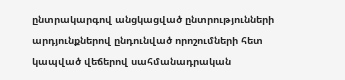ընտրակարգով անցկացված ընտրությունների արդյունքներով ընդունված որոշումների հետ կապված վեճերով սահմանադրական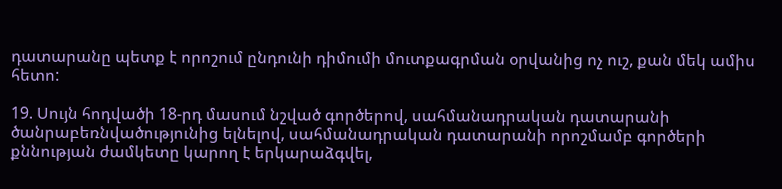դատարանը պետք է որոշում ընդունի դիմումի մուտքագրման օրվանից ոչ ուշ, քան մեկ ամիս հետո:

19. Սույն հոդվածի 18-րդ մասում նշված գործերով, սահմանադրական դատարանի ծանրաբեռնվածությունից ելնելով, սահմանադրական դատարանի որոշմամբ գործերի քննության ժամկետը կարող է երկարաձգվել,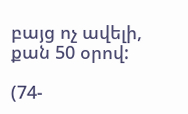բայց ոչ ավելի, քան 50 օրով:

(74-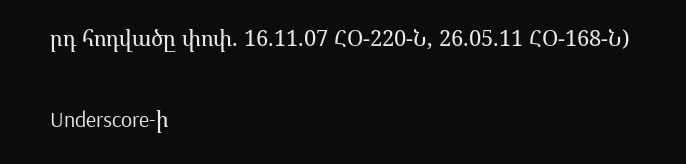րդ հոդվածը փոփ. 16.11.07 ՀՕ-220-Ն, 26.05.11 ՀՕ-168-Ն)

Underscore-ի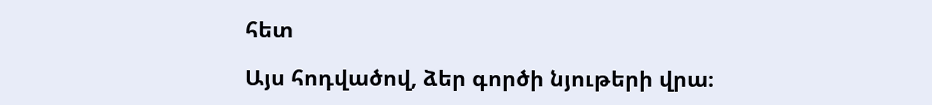հետ

Այս հոդվածով, ձեր գործի նյութերի վրա։